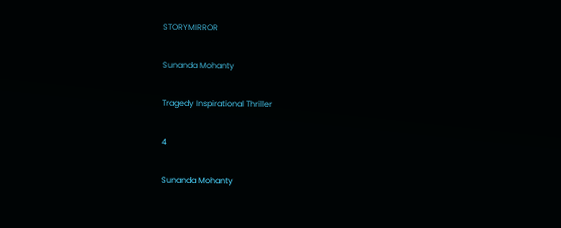STORYMIRROR

Sunanda Mohanty

Tragedy Inspirational Thriller

4

Sunanda Mohanty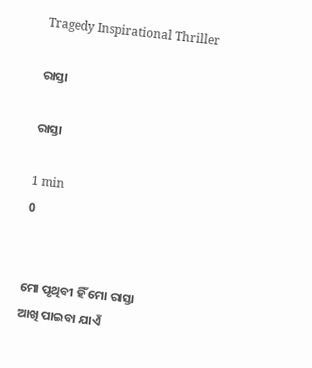Tragedy Inspirational Thriller

ରାସ୍ତା

ରାସ୍ତା

1 min
0


ମୋ ପୃଥିବୀ ହିଁ ମୋ ରାସ୍ତା
ଆଖି ପାଇବା ଯାଏଁ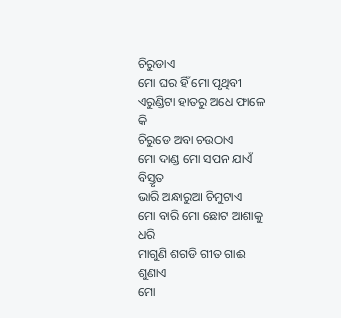ଚିରୁଡାଏ
ମୋ ଘର ହିଁ ମୋ ପୃଥିବୀ
ଏରୁଣ୍ଡିଟା ହାତରୁ ଅଧେ ଫାଳେ କି
ଚିରୁଡେ ଅବା ଚଉଠାଏ
ମୋ ଦାଣ୍ଡ ମୋ ସପନ ଯାଏଁ ବିସ୍ତୃତ
ଭାରି ଅନ୍ଧାରୁଆ ଚିମୁଟାଏ
ମୋ ବାରି ମୋ ଛୋଟ ଆଶାକୁ ଧରି
ମାଗୁଣି ଶଗଡି ଗୀତ ଗାଈ ଶୁଣାଏ
ମୋ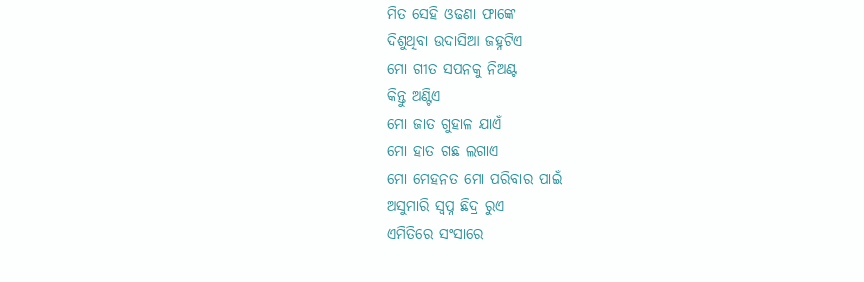ମିତ ସେହି ଓଢଣା ଫାଙ୍କେ
ଦିଶୁଥିବା ଉଦାସିଆ ଜହ୍ନଟିଏ
ମୋ ଗୀତ ସପନକୁ ନିଅଣ୍ଟ
କିନ୍ତୁ ଅଣ୍ଟିଏ
ମୋ ଜାତ ଗୁହାଳ ଯାଏଁ
ମୋ ହାତ ଗଛ ଲଗାଏ
ମୋ ମେହନତ ମୋ ପରିବାର ପାଇଁ
ଅସୁମାରି ସ୍ବପ୍ନ ଛିଦ୍ର ରୁଏ
ଏମିତିରେ ସଂସାରେ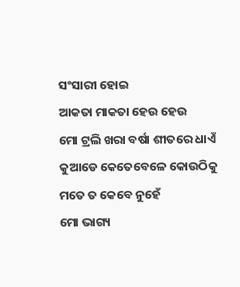ସଂସାରୀ ହୋଇ
ଆକତା ମାକତା ହେଉ ହେଉ
ମୋ ଟ୍ରଲି ଖରା ବର୍ଷା ଶୀତରେ ଧାଏଁ
କୁଆଡେ କେତେବେଳେ କୋଉଠିକୁ
ମତେ ତ କେବେ ନୁହେଁ
ମୋ ଭାଗ୍ୟ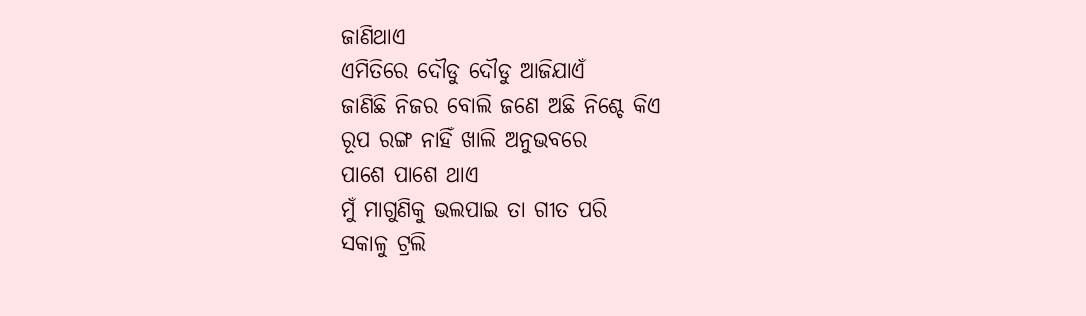ଜାଣିଥାଏ
ଏମିତିରେ ଦୌଡୁ ଦୌଡୁ ଆଜିଯାଏଁ
ଜାଣିଛି ନିଜର ବୋଲି ଜଣେ ଅଛି ନିଶ୍ଚେ କିଏ
ରୂପ ରଙ୍ଗ ନାହିଁ ଖାଲି ଅନୁଭବରେ
ପାଶେ ପାଶେ ଥାଏ
ମୁଁ ମାଗୁଣିକୁ ଭଲପାଇ ତା ଗୀତ ପରି
ସକାଳୁ ଟ୍ରଲି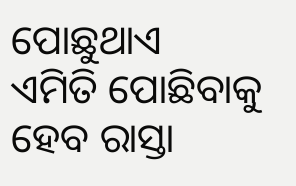ପୋଛୁଥାଏ
ଏମିତି ପୋଛିବାକୁ ହେବ ରାସ୍ତା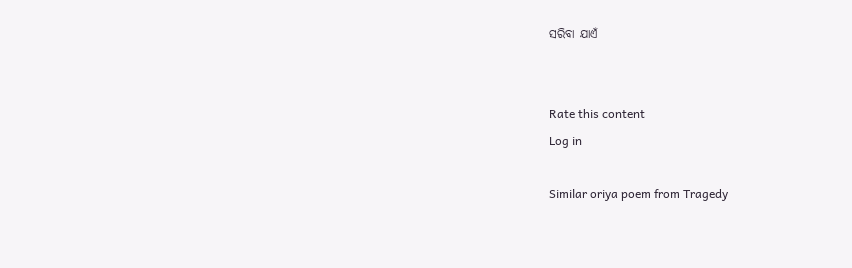ସରିବା ଯାଏଁ


Rate this content
Log in

Similar oriya poem from Tragedy